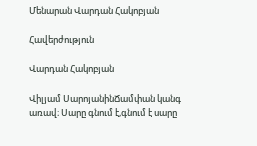Մենարան Վարդան Հակոբյան

Հավերժություն

Վարդան Հակոբյան

Վիլյամ ՍարոյանինՃամփան կանգ առավ։ Սարը գնում է,գնում է սարը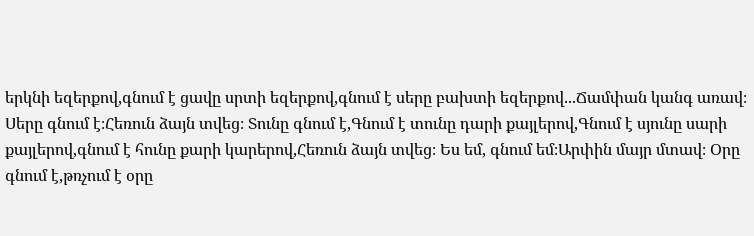երկնի եզերքով,գնում է ցավը սրտի եզերքով,գնում է սերը բախտի եզերքով...Ճամփան կանգ առավ։ Սերը գնում է։Հեռուն ձայն տվեց։ Տունը գնում է,Գնում է տունը դարի քայլերով,Գնում է սյունը սարի քայլերով,գնում է հունը քարի կարերով,Հեռուն ձայն տվեց։ Ես եմ, գնում եմ։Արփին մայր մտավ։ Օրը գնում է,թռչում է օրը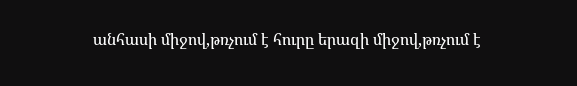անհասի միջով,թռչում է հուրը երազի միջով,թռչում է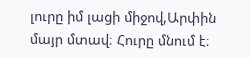լուրը իմ լացի միջով,Արփին մայր մտավ։ Հուրը մնում է։